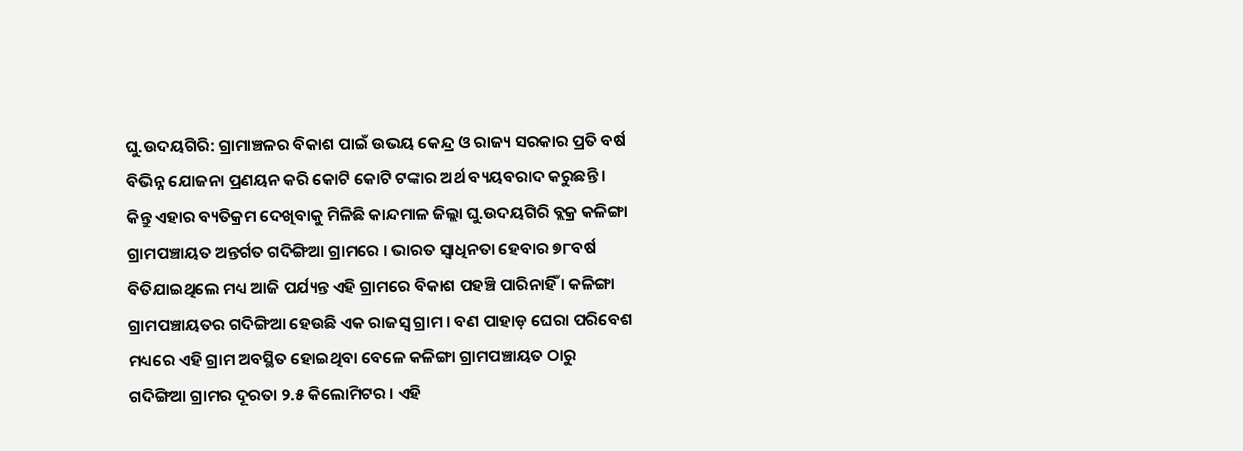ଘୁ.ଉଦୟଗିରି: ଗ୍ରାମାଞ୍ଚଳର ବିକାଶ ପାଇଁ ଉଭୟ କେନ୍ଦ୍ର ଓ ରାଜ୍ୟ ସରକାର ପ୍ରତି ବର୍ଷ ବିଭିନ୍ନ ଯୋଜନା ପ୍ରଣୟନ କରି କୋଟି କୋଟି ଟଙ୍କାର ଅର୍ଥ ବ୍ୟୟବରାଦ କରୁଛନ୍ତି । କିନ୍ତୁ ଏହାର ବ୍ୟତିକ୍ରମ ଦେଖିବାକୁ ମିଳିଛି କାନ୍ଦମାଳ ଜିଲ୍ଲା ଘୁ.ଉଦୟଗିରି ବ୍ଲକ୍ର କଳିଙ୍ଗା ଗ୍ରାମପଞ୍ଚାୟତ ଅନ୍ତର୍ଗତ ଗଦିଙ୍ଗିଆ ଗ୍ରାମରେ । ଭାରତ ସ୍ୱାଧିନତା ହେବାର ୭୮ବର୍ଷ ବିତିଯାଇଥିଲେ ମଧ୍ୟ ଆଜି ପର୍ଯ୍ୟନ୍ତ ଏହି ଗ୍ରାମରେ ବିକାଶ ପହଞ୍ଚି ପାରିନାହିଁ । କଳିଙ୍ଗା ଗ୍ରାମପଞ୍ଚାୟତର ଗଦିଙ୍ଗିଆ ହେଉଛି ଏକ ରାଜସ୍ବ ଗ୍ରାମ । ବଣ ପାହାଡ଼ ଘେରା ପରିବେଶ ମଧ୍ୟରେ ଏହି ଗ୍ରାମ ଅବସ୍ଥିତ ହୋଇଥିବା ବେଳେ କଳିଙ୍ଗା ଗ୍ରାମପଞ୍ଚାୟତ ଠାରୁ ଗଦିଙ୍ଗିଆ ଗ୍ରାମର ଦୂରତା ୨.୫ କିଲୋମିଟର । ଏହି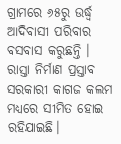ଗ୍ରାମରେ ୬୫ରୁ ଉର୍ଦ୍ଧ୍ବ ଆଦିବାସୀ ପରିବାର ବସବାସ କରୁଛନ୍ତି ।
ରାସ୍ତା ନିର୍ମାଣ ପ୍ରସ୍ତାବ ସରକାରୀ କାଗଜ କଲମ ମଧ୍ୟରେ ସୀମିତ ହୋଇ ରହିଯାଇଛି।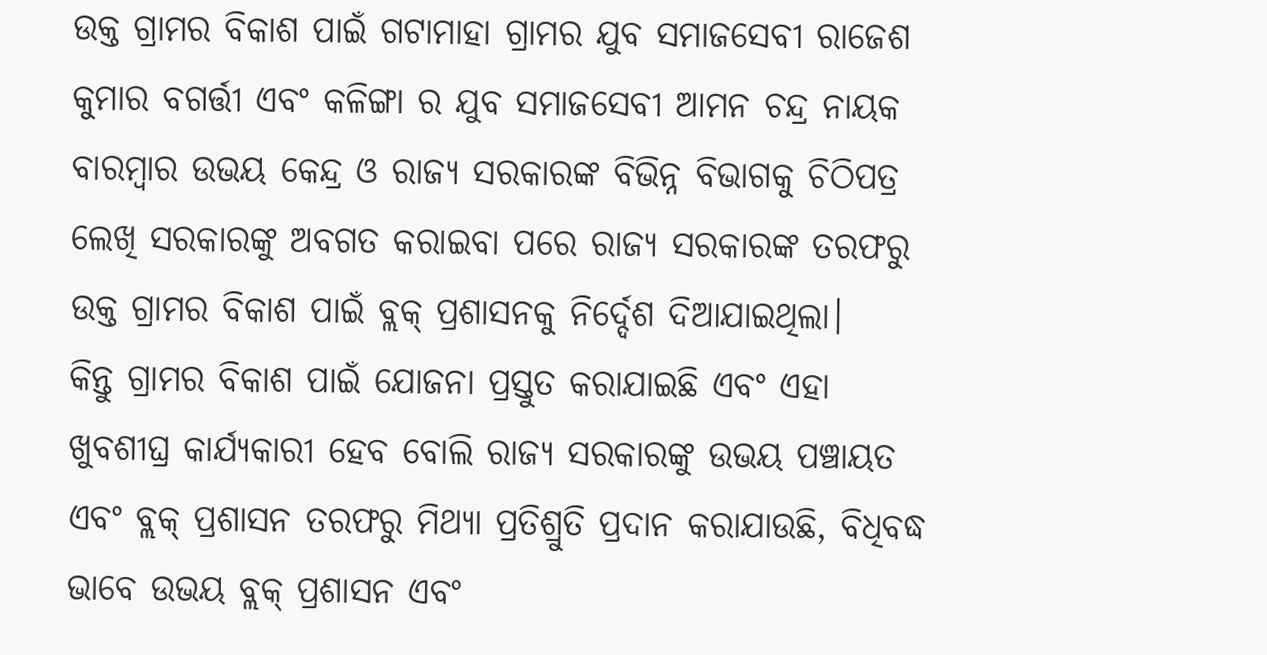ଉକ୍ତ ଗ୍ରାମର ବିକାଶ ପାଇଁ ଗଟାମାହା ଗ୍ରାମର ଯୁବ ସମାଜସେବୀ ରାଜେଶ କୁମାର ବଗର୍ତ୍ତୀ ଏବଂ କଳିଙ୍ଗା ର ଯୁବ ସମାଜସେବୀ ଆମନ ଚନ୍ଦ୍ର ନାୟକ ବାରମ୍ବାର ଉଭୟ କେନ୍ଦ୍ର ଓ ରାଜ୍ୟ ସରକାରଙ୍କ ବିଭିନ୍ନ ବିଭାଗକୁ ଚିଠିପତ୍ର ଲେଖି ସରକାରଙ୍କୁ ଅବଗତ କରାଇବା ପରେ ରାଜ୍ୟ ସରକାରଙ୍କ ତରଫରୁ ଉକ୍ତ ଗ୍ରାମର ବିକାଶ ପାଇଁ ବ୍ଲକ୍ ପ୍ରଶାସନକୁ ନିର୍ଦ୍ଦେଶ ଦିଆଯାଇଥିଲା।
କିନ୍ତୁ ଗ୍ରାମର ବିକାଶ ପାଇଁ ଯୋଜନା ପ୍ରସ୍ତୁତ କରାଯାଇଛି ଏବଂ ଏହା ଖୁବଶୀଘ୍ର କାର୍ଯ୍ୟକାରୀ ହେବ ବୋଲି ରାଜ୍ୟ ସରକାରଙ୍କୁ ଉଭୟ ପଞ୍ଚାୟତ ଏବଂ ବ୍ଲକ୍ ପ୍ରଶାସନ ତରଫରୁ ମିଥ୍ୟା ପ୍ରତିଶ୍ରୁତି ପ୍ରଦାନ କରାଯାଉଛି, ବିଧିବଦ୍ଧ ଭାବେ ଉଭୟ ବ୍ଲକ୍ ପ୍ରଶାସନ ଏବଂ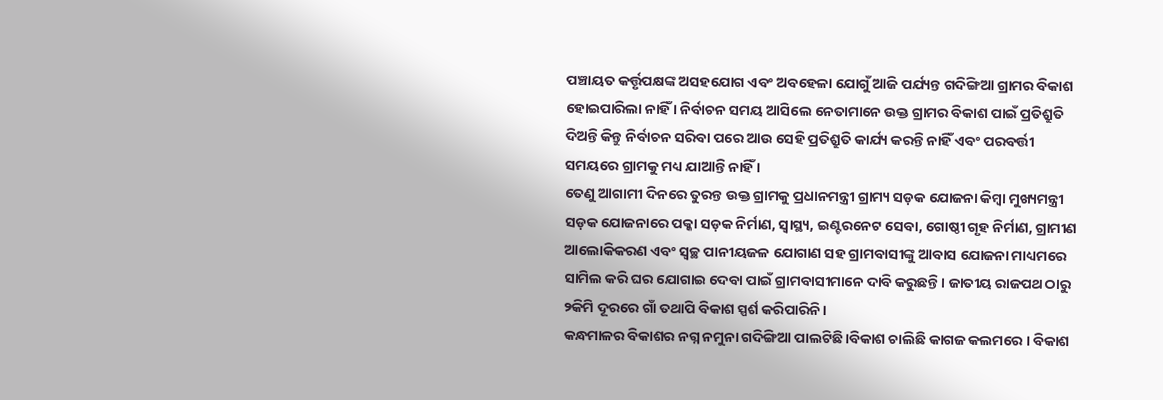ପଞ୍ଚାୟତ କର୍ତ୍ତୃପକ୍ଷଙ୍କ ଅସହଯୋଗ ଏବଂ ଅବହେଳା ଯୋଗୁଁ ଆଜି ପର୍ଯ୍ୟନ୍ତ ଗଦିଙ୍ଗିଆ ଗ୍ରାମର ବିକାଶ ହୋଇପାରିଲା ନାହିଁ । ନିର୍ବାଚନ ସମୟ ଆସିଲେ ନେତାମାନେ ଉକ୍ତ ଗ୍ରାମର ବିକାଶ ପାଇଁ ପ୍ରତିଶ୍ରୁତି ଦିଅନ୍ତି କିନ୍ତୁ ନିର୍ବାଚନ ସରିବା ପରେ ଆଉ ସେହି ପ୍ରତିଶ୍ରୁତି କାର୍ଯ୍ୟ କରନ୍ତି ନାହିଁ ଏବଂ ପରବର୍ତ୍ତୀ ସମୟରେ ଗ୍ରାମକୁ ମଧ୍ୟ ଯାଆନ୍ତି ନାହିଁ ।
ତେଣୁ ଆଗାମୀ ଦିନରେ ତୁରନ୍ତ ଉକ୍ତ ଗ୍ରାମକୁ ପ୍ରଧାନମନ୍ତ୍ରୀ ଗ୍ରାମ୍ୟ ସଡ଼କ ଯୋଜନା କିମ୍ବା ମୁଖ୍ୟମନ୍ତ୍ରୀ ସଡ଼କ ଯୋଜନାରେ ପକ୍କା ସଡ଼କ ନିର୍ମାଣ, ସ୍ୱାସ୍ଥ୍ୟ, ଇଣ୍ଟରନେଟ ସେବା, ଗୋଷ୍ଠୀ ଗୃହ ନିର୍ମାଣ, ଗ୍ରାମୀଣ ଆଲୋକିକରଣ ଏବଂ ସ୍ୱଚ୍ଛ ପାନୀୟଜଳ ଯୋଗାଣ ସହ ଗ୍ରାମବାସୀଙ୍କୁ ଆବାସ ଯୋଜନା ମାଧ୍ୟମରେ ସାମିଲ କରି ଘର ଯୋଗାଇ ଦେବା ପାଇଁ ଗ୍ରାମବାସୀମାନେ ଦାବି କରୁଛନ୍ତି। ଜାତୀୟ ରାଜପଥ ଠାରୁ ୨କିମି ଦୂରରେ ଗାଁ ତଥାପି ବିକାଶ ସ୍ପର୍ଶ କରିପାରିନି।
କନ୍ଧମାଳର ବିକାଶର ନଗ୍ନ ନମୁନା ଗଦିଙ୍ଗିଆ ପାଲଟିଛି।ବିକାଶ ଚାଲିଛି କାଗଜ କଲମରେ । ବିକାଶ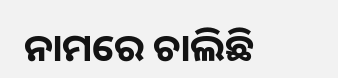ନାମରେ ଚାଲିଛି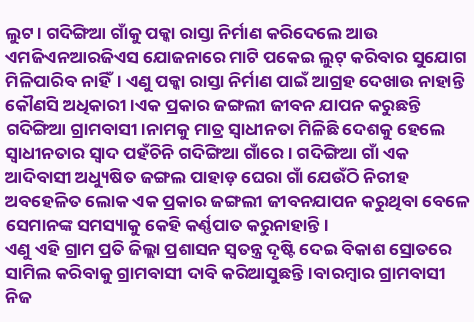ଲୁଟ। ଗଦିଙ୍ଗିଆ ଗାଁକୁ ପକ୍କା ରାସ୍ତା ନିର୍ମାଣ କରିଦେଲେ ଆଉ ଏମଜିଏନଆରଜିଏସ ଯୋଜନାରେ ମାଟି ପକେଇ ଲୁଟ୍ କରିବାର ସୁଯୋଗ ମିଳିପାରିବ ନାହିଁ। ଏଣୁ ପକ୍କା ରାସ୍ତା ନିର୍ମାଣ ପାଇଁ ଆଗ୍ରହ ଦେଖାଉ ନାହାନ୍ତି କୌଣସି ଅଧିକାରୀ।ଏକ ପ୍ରକାର ଜଙ୍ଗଲୀ ଜୀବନ ଯାପନ କରୁଛନ୍ତି ଗଦିଙ୍ଗିଆ ଗ୍ରାମବାସୀ।ନାମକୁ ମାତ୍ର ସ୍ୱାଧୀନତା ମିଳିଛି ଦେଶକୁ ହେଲେ ସ୍ବାଧୀନତାର ସ୍ୱାଦ ପହଁଚିନି ଗଦିଙ୍ଗିଆ ଗାଁରେ। ଗଦିଙ୍ଗିଆ ଗାଁ ଏକ ଆଦିବାସୀ ଅଧ୍ୟୁଷିତ ଜଙ୍ଗଲ ପାହାଡ଼ ଘେରା ଗାଁ ଯେଉଁଠି ନିରୀହ ଅବହେଳିତ ଲୋକ ଏକ ପ୍ରକାର ଜଙ୍ଗଲୀ ଜୀବନଯାପନ କରୁଥିବା ବେଳେ ସେମାନଙ୍କ ସମସ୍ୟାକୁ କେହି କର୍ଣ୍ଣପାତ କରୁନାହାନ୍ତି।
ଏଣୁ ଏହି ଗ୍ରାମ ପ୍ରତି ଜିଲ୍ଲା ପ୍ରଶାସନ ସ୍ୱତନ୍ତ୍ର ଦୃଷ୍ଟି ଦେଇ ବିକାଶ ସ୍ରୋତରେ ସାମିଲ କରିବାକୁ ଗ୍ରାମବାସୀ ଦାବି କରିଆସୁଛନ୍ତି।ବାରମ୍ବାର ଗ୍ରାମବାସୀ ନିଜ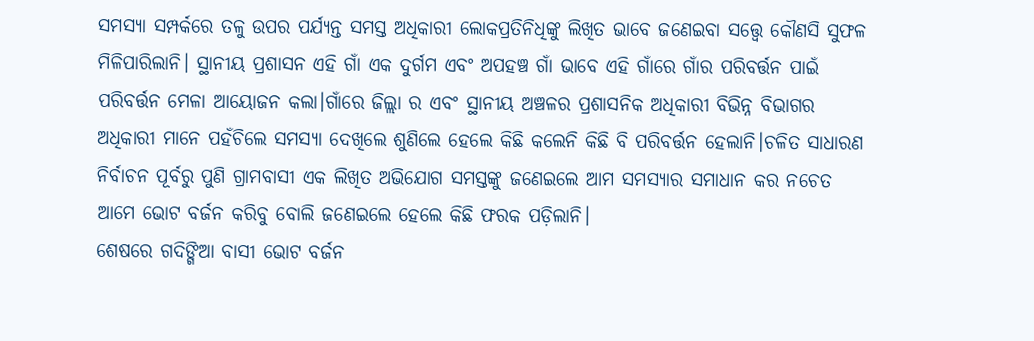ସମସ୍ୟା ସମ୍ପର୍କରେ ତଳୁ ଉପର ପର୍ଯ୍ୟନ୍ତ ସମସ୍ତ ଅଧିକାରୀ ଲୋକପ୍ରତିନିଧିଙ୍କୁ ଲିଖିତ ଭାବେ ଜଣେଇବା ସତ୍ତ୍ୱେ କୌଣସି ସୁଫଳ ମିଳିପାରିଲାନି। ସ୍ଥାନୀୟ ପ୍ରଶାସନ ଏହି ଗାଁ ଏକ ଦୁର୍ଗମ ଏବଂ ଅପହଞ୍ଚ ଗାଁ ଭାବେ ଏହି ଗାଁରେ ଗାଁର ପରିବର୍ତ୍ତନ ପାଇଁ ପରିବର୍ତ୍ତନ ମେଳା ଆୟୋଜନ କଲା।ଗାଁରେ ଜିଲ୍ଲା ର ଏବଂ ସ୍ଥାନୀୟ ଅଞ୍ଚଳର ପ୍ରଶାସନିକ ଅଧିକାରୀ ବିଭିନ୍ନ ବିଭାଗର ଅଧିକାରୀ ମାନେ ପହଁଚିଲେ ସମସ୍ୟା ଦେଖିଲେ ଶୁଣିଲେ ହେଲେ କିଛି କଲେନି କିଛି ବି ପରିବର୍ତ୍ତନ ହେଲାନି।ଚଳିତ ସାଧାରଣ ନିର୍ବାଚନ ପୂର୍ବରୁ ପୁଣି ଗ୍ରାମବାସୀ ଏକ ଲିଖିତ ଅଭିଯୋଗ ସମସ୍ତଙ୍କୁ ଜଣେଇଲେ ଆମ ସମସ୍ୟାର ସମାଧାନ କର ନଚେତ ଆମେ ଭୋଟ ବର୍ଜନ କରିବୁ ବୋଲି ଜଣେଇଲେ ହେଲେ କିଛି ଫରକ ପଡ଼ିଲାନି।
ଶେଷରେ ଗଦିଙ୍ଗିଆ ବାସୀ ଭୋଟ ବର୍ଜନ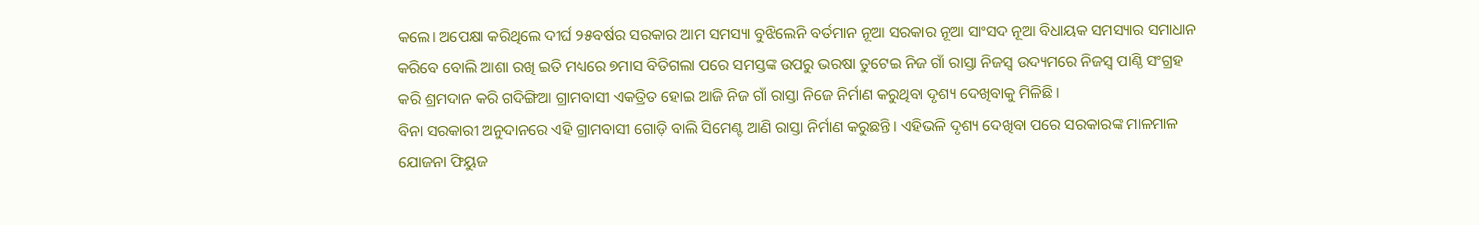କଲେ। ଅପେକ୍ଷା କରିଥିଲେ ଦୀର୍ଘ ୨୫ବର୍ଷର ସରକାର ଆମ ସମସ୍ୟା ବୁଝିଲେନି ବର୍ତମାନ ନୂଆ ସରକାର ନୂଆ ସାଂସଦ ନୂଆ ବିଧାୟକ ସମସ୍ୟାର ସମାଧାନ କରିବେ ବୋଲି ଆଶା ରଖି ଇତି ମଧ୍ୟରେ ୭ମାସ ବିତିଗଲା ପରେ ସମସ୍ତଙ୍କ ଉପରୁ ଭରଷା ତୁଟେଇ ନିଜ ଗାଁ ରାସ୍ତା ନିଜସ୍ୱ ଉଦ୍ୟମରେ ନିଜସ୍ୱ ପାଣ୍ଠି ସଂଗ୍ରହ କରି ଶ୍ରମଦାନ କରି ଗଦିଙ୍ଗିଆ ଗ୍ରାମବାସୀ ଏକତ୍ରିତ ହୋଇ ଆଜି ନିଜ ଗାଁ ରାସ୍ତା ନିଜେ ନିର୍ମାଣ କରୁଥିବା ଦୃଶ୍ୟ ଦେଖିବାକୁ ମିଳିଛି।
ବିନା ସରକାରୀ ଅନୁଦାନରେ ଏହି ଗ୍ରାମବାସୀ ଗୋଡ଼ି ବାଲି ସିମେଣ୍ଟ ଆଣି ରାସ୍ତା ନିର୍ମାଣ କରୁଛନ୍ତି। ଏହିଭଳି ଦୃଶ୍ୟ ଦେଖିବା ପରେ ସରକାରଙ୍କ ମାଳମାଳ ଯୋଜନା ଫିୟୁଜ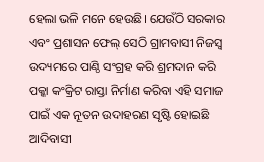ହେଲା ଭଳି ମନେ ହେଉଛି। ଯେଉଁଠି ସରକାର ଏବଂ ପ୍ରଶାସନ ଫେଲ୍ ସେଠି ଗ୍ରାମବାସୀ ନିଜସ୍ୱ ଉଦ୍ୟମରେ ପାଣ୍ଠି ସଂଗ୍ରହ କରି ଶ୍ରମଦାନ କରି ପକ୍କା କଂକ୍ରିଟ ରାସ୍ତା ନିର୍ମାଣ କରିବା ଏହି ସମାଜ ପାଇଁ ଏକ ନୂତନ ଉଦାହରଣ ସୃଷ୍ଟି ହୋଇଛି ଆଦିବାସୀ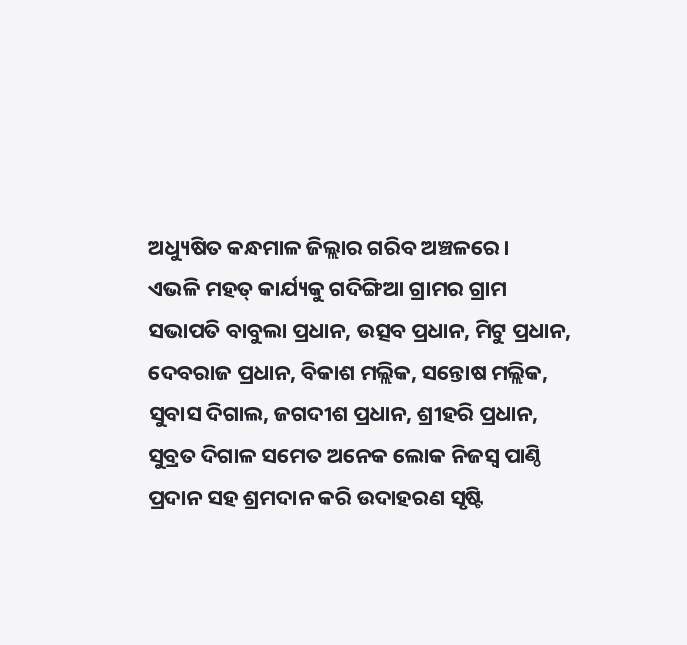ଅଧ୍ୟୁଷିତ କନ୍ଧମାଳ ଜିଲ୍ଲାର ଗରିବ ଅଞ୍ଚଳରେ।
ଏଭଳି ମହତ୍ କାର୍ଯ୍ୟକୁ ଗଦିଙ୍ଗିଆ ଗ୍ରାମର ଗ୍ରାମ ସଭାପତି ବାବୁଲା ପ୍ରଧାନ, ଉତ୍ସବ ପ୍ରଧାନ, ମିଟୁ ପ୍ରଧାନ, ଦେବରାଜ ପ୍ରଧାନ, ବିକାଶ ମଲ୍ଲିକ, ସନ୍ତୋଷ ମଲ୍ଲିକ, ସୁବାସ ଦିଗାଲ, ଜଗଦୀଶ ପ୍ରଧାନ, ଶ୍ରୀହରି ପ୍ରଧାନ, ସୁବ୍ରତ ଦିଗାଳ ସମେତ ଅନେକ ଲୋକ ନିଜସ୍ୱ ପାଣ୍ଠି ପ୍ରଦାନ ସହ ଶ୍ରମଦାନ କରି ଉଦାହରଣ ସୃଷ୍ଟି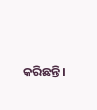କରିଛନ୍ତି।